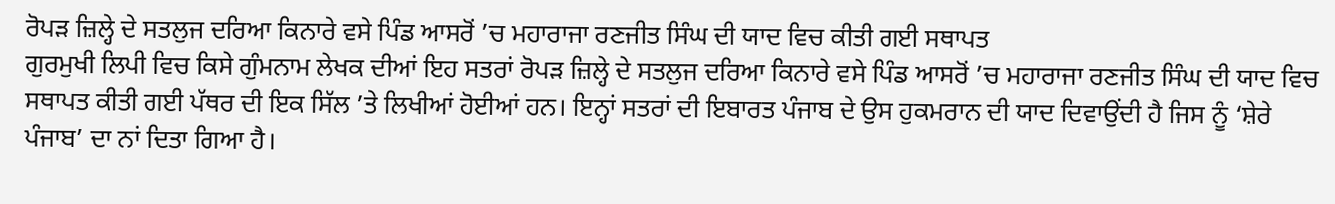ਰੋਪੜ ਜ਼ਿਲ੍ਹੇ ਦੇ ਸਤਲੁਜ ਦਰਿਆ ਕਿਨਾਰੇ ਵਸੇ ਪਿੰਡ ਆਸਰੋਂ ’ਚ ਮਹਾਰਾਜਾ ਰਣਜੀਤ ਸਿੰਘ ਦੀ ਯਾਦ ਵਿਚ ਕੀਤੀ ਗਈ ਸਥਾਪਤ
ਗੁਰਮੁਖੀ ਲਿਪੀ ਵਿਚ ਕਿਸੇ ਗੁੰਮਨਾਮ ਲੇਖਕ ਦੀਆਂ ਇਹ ਸਤਰਾਂ ਰੋਪੜ ਜ਼ਿਲ੍ਹੇ ਦੇ ਸਤਲੁਜ ਦਰਿਆ ਕਿਨਾਰੇ ਵਸੇ ਪਿੰਡ ਆਸਰੋਂ ’ਚ ਮਹਾਰਾਜਾ ਰਣਜੀਤ ਸਿੰਘ ਦੀ ਯਾਦ ਵਿਚ ਸਥਾਪਤ ਕੀਤੀ ਗਈ ਪੱਥਰ ਦੀ ਇਕ ਸਿੱਲ ’ਤੇ ਲਿਖੀਆਂ ਹੋਈਆਂ ਹਨ। ਇਨ੍ਹਾਂ ਸਤਰਾਂ ਦੀ ਇਬਾਰਤ ਪੰਜਾਬ ਦੇ ਉਸ ਹੁਕਮਰਾਨ ਦੀ ਯਾਦ ਦਿਵਾਉਂਦੀ ਹੈ ਜਿਸ ਨੂੰ ‘ਸ਼ੇਰੇ ਪੰਜਾਬ’ ਦਾ ਨਾਂ ਦਿਤਾ ਗਿਆ ਹੈ।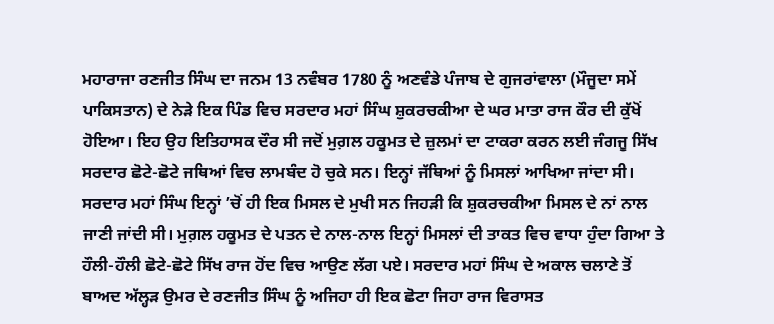ਮਹਾਰਾਜਾ ਰਣਜੀਤ ਸਿੰਘ ਦਾ ਜਨਮ 13 ਨਵੰਬਰ 1780 ਨੂੰ ਅਣਵੰਡੇ ਪੰਜਾਬ ਦੇ ਗੁਜਰਾਂਵਾਲਾ (ਮੌਜੂਦਾ ਸਮੇਂ ਪਾਕਿਸਤਾਨ) ਦੇ ਨੇੜੇ ਇਕ ਪਿੰਡ ਵਿਚ ਸਰਦਾਰ ਮਹਾਂ ਸਿੰਘ ਸ਼ੁਕਰਚਕੀਆ ਦੇ ਘਰ ਮਾਤਾ ਰਾਜ ਕੌਰ ਦੀ ਕੁੱਖੋਂ ਹੋਇਆ। ਇਹ ਉਹ ਇਤਿਹਾਸਕ ਦੌਰ ਸੀ ਜਦੋਂ ਮੁਗ਼ਲ ਹਕੂਮਤ ਦੇ ਜ਼ੁਲਮਾਂ ਦਾ ਟਾਕਰਾ ਕਰਨ ਲਈ ਜੰਗਜੂ ਸਿੱਖ ਸਰਦਾਰ ਛੋਟੇ-ਛੋਟੇ ਜਥਿਆਂ ਵਿਚ ਲਾਮਬੰਦ ਹੋ ਚੁਕੇ ਸਨ। ਇਨ੍ਹਾਂ ਜੱਥਿਆਂ ਨੂੰ ਮਿਸਲਾਂ ਆਖਿਆ ਜਾਂਦਾ ਸੀ। ਸਰਦਾਰ ਮਹਾਂ ਸਿੰਘ ਇਨ੍ਹਾਂ ’ਚੋਂ ਹੀ ਇਕ ਮਿਸਲ ਦੇ ਮੁਖੀ ਸਨ ਜਿਹੜੀ ਕਿ ਸ਼ੁਕਰਚਕੀਆ ਮਿਸਲ ਦੇ ਨਾਂ ਨਾਲ ਜਾਣੀ ਜਾਂਦੀ ਸੀ। ਮੁਗ਼ਲ ਹਕੂਮਤ ਦੇ ਪਤਨ ਦੇ ਨਾਲ-ਨਾਲ ਇਨ੍ਹਾਂ ਮਿਸਲਾਂ ਦੀ ਤਾਕਤ ਵਿਚ ਵਾਧਾ ਹੁੰਦਾ ਗਿਆ ਤੇ ਹੌਲੀ-ਹੌਲੀ ਛੋਟੇ-ਛੋਟੇ ਸਿੱਖ ਰਾਜ ਹੋਂਦ ਵਿਚ ਆਉਣ ਲੱਗ ਪਏ। ਸਰਦਾਰ ਮਹਾਂ ਸਿੰਘ ਦੇ ਅਕਾਲ ਚਲਾਣੇ ਤੋਂ ਬਾਅਦ ਅੱਲ੍ਹੜ ਉਮਰ ਦੇ ਰਣਜੀਤ ਸਿੰਘ ਨੂੰ ਅਜਿਹਾ ਹੀ ਇਕ ਛੋਟਾ ਜਿਹਾ ਰਾਜ ਵਿਰਾਸਤ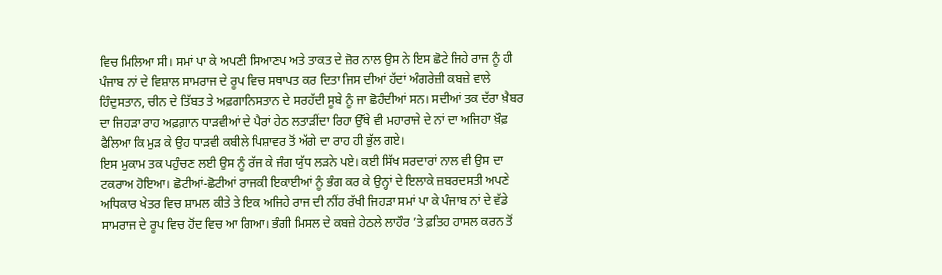ਵਿਚ ਮਿਲਿਆ ਸੀ। ਸਮਾਂ ਪਾ ਕੇ ਅਪਣੀ ਸਿਆਣਪ ਅਤੇ ਤਾਕਤ ਦੇ ਜ਼ੋਰ ਨਾਲ ਉਸ ਨੇ ਇਸ ਛੋਟੇ ਜਿਹੇ ਰਾਜ ਨੂੰ ਹੀ ਪੰਜਾਬ ਨਾਂ ਦੇ ਵਿਸ਼ਾਲ ਸਾਮਰਾਜ ਦੇ ਰੂਪ ਵਿਚ ਸਥਾਪਤ ਕਰ ਦਿਤਾ ਜਿਸ ਦੀਆਂ ਹੱਦਾਂ ਅੰਗਰੇਜ਼ੀ ਕਬਜ਼ੇ ਵਾਲੇ ਹਿੰਦੁਸਤਾਨ, ਚੀਨ ਦੇ ਤਿੱਬਤ ਤੇ ਅਫ਼ਗਾਨਿਸਤਾਨ ਦੇ ਸਰਹੱਦੀ ਸੂਬੇ ਨੂੰ ਜਾ ਛੋਹੰਦੀਆਂ ਸਨ। ਸਦੀਆਂ ਤਕ ਦੱਰਾ ਖ਼ੈਬਰ ਦਾ ਜਿਹੜਾ ਰਾਹ ਅਫ਼ਗ਼ਾਨ ਧਾੜਵੀਆਂ ਦੇ ਪੈਰਾਂ ਹੇਠ ਲਤਾੜੀਂਦਾ ਰਿਹਾ ਉੱਥੇ ਵੀ ਮਹਾਰਾਜੇ ਦੇ ਨਾਂ ਦਾ ਅਜਿਹਾ ਖ਼ੌਫ਼ ਫੈਲਿਆ ਕਿ ਮੁੜ ਕੇ ਉਹ ਧਾੜਵੀ ਕਬੀਲੇ ਪਿਸ਼ਾਵਰ ਤੋਂ ਅੱਗੇ ਦਾ ਰਾਹ ਹੀ ਭੁੱਲ ਗਏ।
ਇਸ ਮੁਕਾਮ ਤਕ ਪਹੁੰਚਣ ਲਈ ਉਸ ਨੂੰ ਰੱਜ ਕੇ ਜੰਗ ਯੁੱਧ ਲੜਨੇ ਪਏ। ਕਈ ਸਿੱਖ ਸਰਦਾਰਾਂ ਨਾਲ ਵੀ ਉਸ ਦਾ ਟਕਰਾਅ ਹੋਇਆ। ਛੋਟੀਆਂ-ਛੋਟੀਆਂ ਰਾਜਕੀ ਇਕਾਈਆਂ ਨੂੰ ਭੰਗ ਕਰ ਕੇ ਉਨ੍ਹਾਂ ਦੇ ਇਲਾਕੇ ਜ਼ਬਰਦਸਤੀ ਅਪਣੇ ਅਧਿਕਾਰ ਖੇਤਰ ਵਿਚ ਸ਼ਾਮਲ ਕੀਤੇ ਤੇ ਇਕ ਅਜਿਹੇ ਰਾਜ ਦੀ ਨੀਂਹ ਰੱਖੀ ਜਿਹੜਾ ਸਮਾਂ ਪਾ ਕੇ ਪੰਜਾਬ ਨਾਂ ਦੇ ਵੱਡੇ ਸਾਮਰਾਜ ਦੇ ਰੂਪ ਵਿਚ ਹੋਂਦ ਵਿਚ ਆ ਗਿਆ। ਭੰਗੀ ਮਿਸਲ ਦੇ ਕਬਜ਼ੇ ਹੇਠਲੇ ਲਾਹੌਰ ’ਤੇ ਫ਼ਤਿਹ ਹਾਸਲ ਕਰਨ ਤੋਂ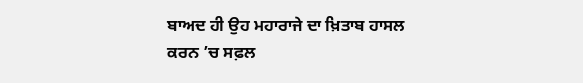ਬਾਅਦ ਹੀ ਉਹ ਮਹਾਰਾਜੇ ਦਾ ਖ਼ਿਤਾਬ ਹਾਸਲ ਕਰਨ ’ਚ ਸਫ਼ਲ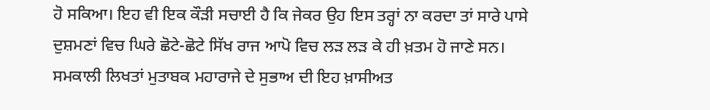ਹੋ ਸਕਿਆ। ਇਹ ਵੀ ਇਕ ਕੌੜੀ ਸਚਾਈ ਹੈ ਕਿ ਜੇਕਰ ਉਹ ਇਸ ਤਰ੍ਹਾਂ ਨਾ ਕਰਦਾ ਤਾਂ ਸਾਰੇ ਪਾਸੇ ਦੁਸ਼ਮਣਾਂ ਵਿਚ ਘਿਰੇ ਛੋਟੇ-ਛੋਟੇ ਸਿੱਖ ਰਾਜ ਆਪੋ ਵਿਚ ਲੜ ਲੜ ਕੇ ਹੀ ਖ਼ਤਮ ਹੋ ਜਾਣੇ ਸਨ।
ਸਮਕਾਲੀ ਲਿਖਤਾਂ ਮੁਤਾਬਕ ਮਹਾਰਾਜੇ ਦੇ ਸੁਭਾਅ ਦੀ ਇਹ ਖ਼ਾਸੀਅਤ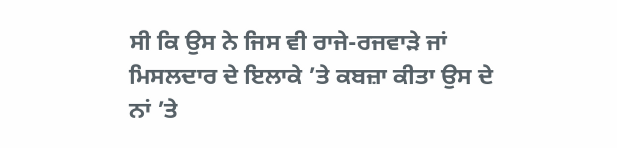ਸੀ ਕਿ ਉਸ ਨੇ ਜਿਸ ਵੀ ਰਾਜੇ-ਰਜਵਾੜੇ ਜਾਂ ਮਿਸਲਦਾਰ ਦੇ ਇਲਾਕੇ ’ਤੇ ਕਬਜ਼ਾ ਕੀਤਾ ਉਸ ਦੇ ਨਾਂ ’ਤੇ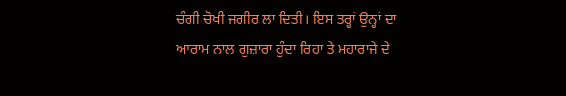ਚੰਗੀ ਚੋਖੀ ਜਗੀਰ ਲਾ ਦਿਤੀ। ਇਸ ਤਰ੍ਹਾਂ ਉਨ੍ਹਾਂ ਦਾ ਆਰਾਮ ਨਾਲ ਗੁਜ਼ਾਰਾ ਹੁੰਦਾ ਰਿਹਾ ਤੇ ਮਹਾਰਾਜੇ ਦੇ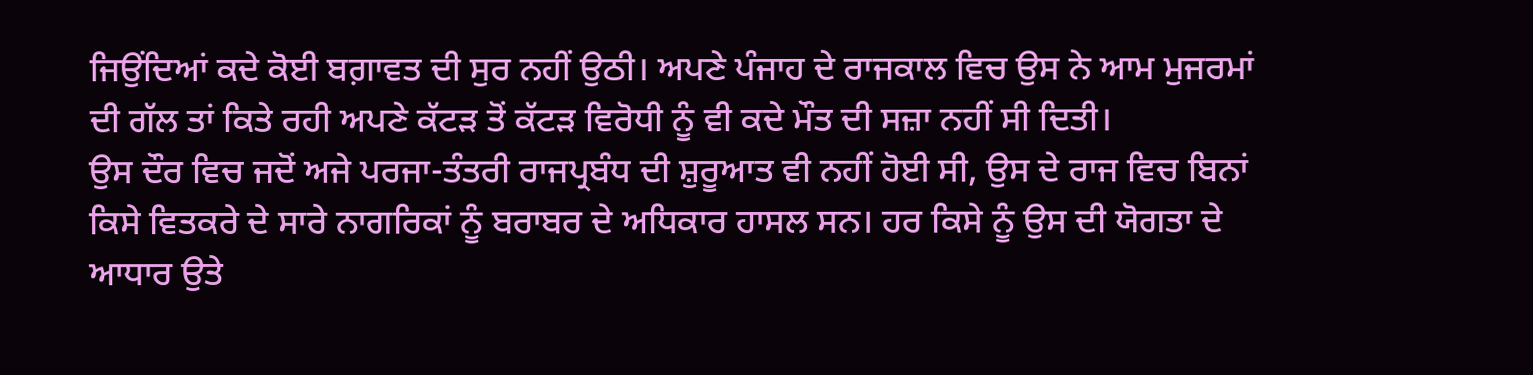ਜਿਉਂਦਿਆਂ ਕਦੇ ਕੋਈ ਬਗ਼ਾਵਤ ਦੀ ਸੁਰ ਨਹੀਂ ਉਠੀ। ਅਪਣੇ ਪੰਜਾਹ ਦੇ ਰਾਜਕਾਲ ਵਿਚ ਉਸ ਨੇ ਆਮ ਮੁਜਰਮਾਂ ਦੀ ਗੱਲ ਤਾਂ ਕਿਤੇ ਰਹੀ ਅਪਣੇ ਕੱਟੜ ਤੋਂ ਕੱਟੜ ਵਿਰੋਧੀ ਨੂੰ ਵੀ ਕਦੇ ਮੌਤ ਦੀ ਸਜ਼ਾ ਨਹੀਂ ਸੀ ਦਿਤੀ।
ਉਸ ਦੌਰ ਵਿਚ ਜਦੋਂ ਅਜੇ ਪਰਜਾ-ਤੰਤਰੀ ਰਾਜਪ੍ਰਬੰਧ ਦੀ ਸ਼ੁਰੂਆਤ ਵੀ ਨਹੀਂ ਹੋਈ ਸੀ, ਉਸ ਦੇ ਰਾਜ ਵਿਚ ਬਿਨਾਂ ਕਿਸੇ ਵਿਤਕਰੇ ਦੇ ਸਾਰੇ ਨਾਗਰਿਕਾਂ ਨੂੰ ਬਰਾਬਰ ਦੇ ਅਧਿਕਾਰ ਹਾਸਲ ਸਨ। ਹਰ ਕਿਸੇ ਨੂੰ ਉਸ ਦੀ ਯੋਗਤਾ ਦੇ ਆਧਾਰ ਉਤੇ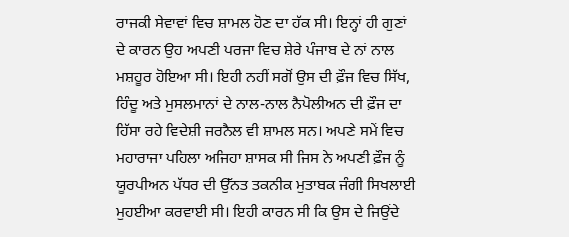ਰਾਜਕੀ ਸੇਵਾਵਾਂ ਵਿਚ ਸ਼ਾਮਲ ਹੋਣ ਦਾ ਹੱਕ ਸੀ। ਇਨ੍ਹਾਂ ਹੀ ਗੁਣਾਂ ਦੇ ਕਾਰਨ ਉਹ ਅਪਣੀ ਪਰਜਾ ਵਿਚ ਸ਼ੇਰੇ ਪੰਜਾਬ ਦੇ ਨਾਂ ਨਾਲ ਮਸ਼ਹੂਰ ਹੋਇਆ ਸੀ। ਇਹੀ ਨਹੀਂ ਸਗੋਂ ਉਸ ਦੀ ਫ਼ੌਜ ਵਿਚ ਸਿੱਖ, ਹਿੰਦੂ ਅਤੇ ਮੁਸਲਮਾਨਾਂ ਦੇ ਨਾਲ-ਨਾਲ ਨੈਪੋਲੀਅਨ ਦੀ ਫ਼ੌਜ ਦਾ ਹਿੱਸਾ ਰਹੇ ਵਿਦੇਸ਼ੀ ਜਰਨੈਲ ਵੀ ਸ਼ਾਮਲ ਸਨ। ਅਪਣੇ ਸਮੇਂ ਵਿਚ ਮਹਾਰਾਜਾ ਪਹਿਲਾ ਅਜਿਹਾ ਸ਼ਾਸਕ ਸੀ ਜਿਸ ਨੇ ਅਪਣੀ ਫ਼ੌਜ ਨੂੰ ਯੂਰਪੀਅਨ ਪੱਧਰ ਦੀ ਉੱਨਤ ਤਕਨੀਕ ਮੁਤਾਬਕ ਜੰਗੀ ਸਿਖਲਾਈ ਮੁਹਈਆ ਕਰਵਾਈ ਸੀ। ਇਹੀ ਕਾਰਨ ਸੀ ਕਿ ਉਸ ਦੇ ਜਿਉਂਦੇ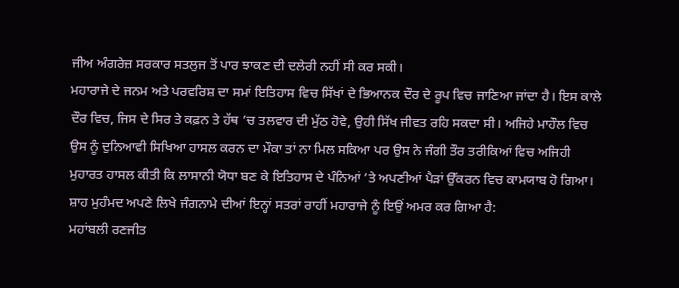ਜੀਅ ਅੰਗਰੇਜ਼ ਸਰਕਾਰ ਸਤਲੁਜ ਤੋਂ ਪਾਰ ਝਾਕਣ ਦੀ ਦਲੇਰੀ ਨਹੀਂ ਸੀ ਕਰ ਸਕੀ।
ਮਹਾਰਾਜੇ ਦੇ ਜਨਮ ਅਤੇ ਪਰਵਰਿਸ਼ ਦਾ ਸਮਾਂ ਇਤਿਹਾਸ ਵਿਚ ਸਿੱਖਾਂ ਦੇ ਭਿਆਨਕ ਦੌਰ ਦੇ ਰੂਪ ਵਿਚ ਜਾਣਿਆ ਜਾਂਦਾ ਹੈ। ਇਸ ਕਾਲੇ ਦੌਰ ਵਿਚ, ਜਿਸ ਦੇ ਸਿਰ ਤੇ ਕਫ਼ਨ ਤੇ ਹੱਥ ’ਚ ਤਲਵਾਰ ਦੀ ਮੁੱਠ ਹੋਵੇ, ਉਹੀ ਸਿੱਖ ਜੀਵਤ ਰਹਿ ਸਕਦਾ ਸੀ। ਅਜਿਹੇ ਮਾਹੌਲ ਵਿਚ ਉਸ ਨੂੰ ਦੁਨਿਆਵੀ ਸਿਖਿਆ ਹਾਸਲ ਕਰਨ ਦਾ ਮੌਕਾ ਤਾਂ ਨਾ ਮਿਲ ਸਕਿਆ ਪਰ ਉਸ ਨੇ ਜੰਗੀ ਤੌਰ ਤਰੀਕਿਆਂ ਵਿਚ ਅਜਿਹੀ ਮੁਹਾਰਤ ਹਾਸਲ ਕੀਤੀ ਕਿ ਲਾਸਾਨੀ ਯੋਧਾ ਬਣ ਕੇ ਇਤਿਹਾਸ ਦੇ ਪੰਨਿਆਂ ’ਤੇ ਅਪਣੀਆਂ ਪੈੜਾਂ ਉੱਕਰਨ ਵਿਚ ਕਾਮਯਾਬ ਹੋ ਗਿਆ। ਸ਼ਾਹ ਮੁਹੰਮਦ ਅਪਣੇ ਲਿਖੇ ਜੰਗਨਾਮੇ ਦੀਆਂ ਇਨ੍ਹਾਂ ਸਤਰਾਂ ਰਾਹੀਂ ਮਹਾਰਾਜੇ ਨੂੰ ਇਉਂ ਅਮਰ ਕਰ ਗਿਆ ਹੈ:
ਮਹਾਂਬਲੀ ਰਣਜੀਤ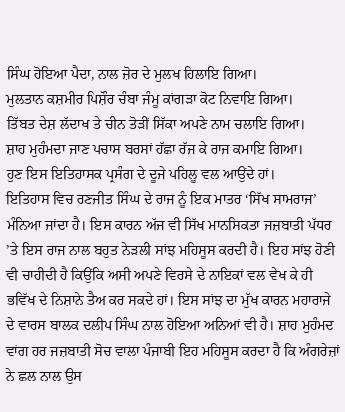ਸਿੰਘ ਹੋਇਆ ਪੈਦਾ, ਨਾਲ ਜ਼ੋਰ ਦੇ ਮੁਲਖ ਹਿਲਾਇ ਗਿਆ।
ਮੁਲਤਾਨ ਕਸ਼ਮੀਰ ਪਿਸ਼ੌਰ ਚੰਬਾ ਜੰਮੂ ਕਾਂਗੜਾ ਕੋਟ ਨਿਵਾਇ ਗਿਆ।
ਤਿੱਬਤ ਦੇਸ਼ ਲੱਦਾਖ ਤੇ ਚੀਨ ਤੋੜੀਂ ਸਿੱਕਾ ਅਪਣੇ ਨਾਮ ਚਲਾਇ ਗਿਆ।
ਸ਼ਾਹ ਮੁਹੰਮਦਾ ਜਾਣ ਪਚਾਸ ਬਰਸਾਂ ਹੱਛਾ ਰੱਜ ਕੇ ਰਾਜ ਕਮਾਇ ਗਿਆ।
ਹੁਣ ਇਸ ਇਤਿਹਾਸਕ ਪ੍ਰਸੰਗ ਦੇ ਦੂਜੇ ਪਹਿਲੂ ਵਲ ਆਉਂਦੇ ਹਾਂ।
ਇਤਿਹਾਸ ਵਿਚ ਰਣਜੀਤ ਸਿੰਘ ਦੇ ਰਾਜ ਨੂੰ ਇਕ ਮਾਤਰ ‘ਸਿੱਖ ਸਾਮਰਾਜ’ ਮੰਨਿਆ ਜਾਂਦਾ ਹੈ। ਇਸ ਕਾਰਨ ਅੱਜ ਵੀ ਸਿੱਖ ਮਾਨਸਿਕਤਾ ਜਜ਼ਬਾਤੀ ਪੱਧਰ ’ਤੇ ਇਸ ਰਾਜ ਨਾਲ ਬਹੁਤ ਨੇੜਲੀ ਸਾਂਝ ਮਹਿਸੂਸ ਕਰਦੀ ਹੈ। ਇਹ ਸਾਂਝ ਹੋਣੀ ਵੀ ਚਾਹੀਦੀ ਹੈ ਕਿਉਂਕਿ ਅਸੀ ਅਪਣੇ ਵਿਰਸੇ ਦੇ ਨਾਇਕਾਂ ਵਲ ਵੇਖ ਕੇ ਹੀ ਭਵਿੱਖ ਦੇ ਨਿਸ਼ਾਨੇ ਤੈਅ ਕਰ ਸਕਦੇ ਹਾਂ। ਇਸ ਸਾਂਝ ਦਾ ਮੁੱਖ ਕਾਰਨ ਮਹਾਰਾਜੇ ਦੇ ਵਾਰਸ ਬਾਲਕ ਦਲੀਪ ਸਿੰਘ ਨਾਲ ਹੋਇਆ ਅਨਿਆਂ ਵੀ ਹੈ। ਸ਼ਾਹ ਮੁਹੰਮਦ ਵਾਂਗ ਹਰ ਜਜ਼ਬਾਤੀ ਸੋਚ ਵਾਲਾ ਪੰਜਾਬੀ ਇਹ ਮਹਿਸੂਸ ਕਰਦਾ ਹੈ ਕਿ ਅੰਗਰੇਜ਼ਾਂ ਨੇ ਛਲ ਨਾਲ ਉਸ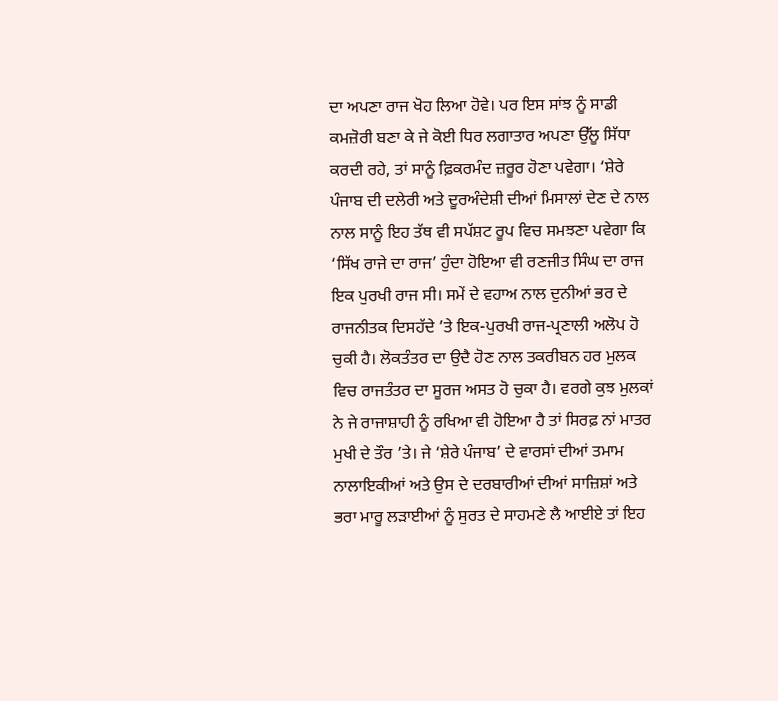ਦਾ ਅਪਣਾ ਰਾਜ ਖੋਹ ਲਿਆ ਹੋਵੇ। ਪਰ ਇਸ ਸਾਂਝ ਨੂੰ ਸਾਡੀ ਕਮਜ਼ੋਰੀ ਬਣਾ ਕੇ ਜੇ ਕੋਈ ਧਿਰ ਲਗਾਤਾਰ ਅਪਣਾ ਉੱਲੂ ਸਿੱਧਾ ਕਰਦੀ ਰਹੇ, ਤਾਂ ਸਾਨੂੰ ਫ਼ਿਕਰਮੰਦ ਜ਼ਰੂਰ ਹੋਣਾ ਪਵੇਗਾ। ‘ਸ਼ੇਰੇ ਪੰਜਾਬ ਦੀ ਦਲੇਰੀ ਅਤੇ ਦੂਰਅੰਦੇਸ਼ੀ ਦੀਆਂ ਮਿਸਾਲਾਂ ਦੇਣ ਦੇ ਨਾਲ ਨਾਲ ਸਾਨੂੰ ਇਹ ਤੱਥ ਵੀ ਸਪੱਸ਼ਟ ਰੂਪ ਵਿਚ ਸਮਝਣਾ ਪਵੇਗਾ ਕਿ ‘ਸਿੱਖ ਰਾਜੇ ਦਾ ਰਾਜ’ ਹੁੰਦਾ ਹੋਇਆ ਵੀ ਰਣਜੀਤ ਸਿੰਘ ਦਾ ਰਾਜ ਇਕ ਪੁਰਖੀ ਰਾਜ ਸੀ। ਸਮੇਂ ਦੇ ਵਹਾਅ ਨਾਲ ਦੁਨੀਆਂ ਭਰ ਦੇ ਰਾਜਨੀਤਕ ਦਿਸਹੱਦੇ ’ਤੇ ਇਕ-ਪੁਰਖੀ ਰਾਜ-ਪ੍ਰਣਾਲੀ ਅਲੋਪ ਹੋ ਚੁਕੀ ਹੈ। ਲੋਕਤੰਤਰ ਦਾ ਉਦੈ ਹੋਣ ਨਾਲ ਤਕਰੀਬਨ ਹਰ ਮੁਲਕ ਵਿਚ ਰਾਜਤੰਤਰ ਦਾ ਸੂਰਜ ਅਸਤ ਹੋ ਚੁਕਾ ਹੈ। ਵਰਗੇ ਕੁਝ ਮੁਲਕਾਂ ਨੇ ਜੇ ਰਾਜਾਸ਼ਾਹੀ ਨੂੰ ਰਖਿਆ ਵੀ ਹੋਇਆ ਹੈ ਤਾਂ ਸਿਰਫ਼ ਨਾਂ ਮਾਤਰ ਮੁਖੀ ਦੇ ਤੌਰ ’ਤੇ। ਜੇ ‘ਸ਼ੇਰੇ ਪੰਜਾਬ’ ਦੇ ਵਾਰਸਾਂ ਦੀਆਂ ਤਮਾਮ ਨਾਲਾਇਕੀਆਂ ਅਤੇ ਉਸ ਦੇ ਦਰਬਾਰੀਆਂ ਦੀਆਂ ਸਾਜ਼ਿਸ਼ਾਂ ਅਤੇ ਭਰਾ ਮਾਰੂ ਲੜਾਈਆਂ ਨੂੰ ਸੁਰਤ ਦੇ ਸਾਹਮਣੇ ਲੈ ਆਈਏ ਤਾਂ ਇਹ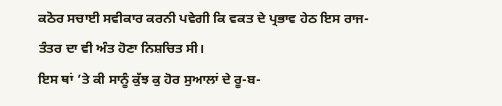ਕਠੋਰ ਸਚਾਈ ਸਵੀਕਾਰ ਕਰਨੀ ਪਵੇਗੀ ਕਿ ਵਕਤ ਦੇ ਪ੍ਰਭਾਵ ਹੇਠ ਇਸ ਰਾਜ-ਤੰਤਰ ਦਾ ਵੀ ਅੰਤ ਹੋਣਾ ਨਿਸ਼ਚਿਤ ਸੀ।
ਇਸ ਥਾਂ ’ਤੇ ਕੀ ਸਾਨੂੰ ਕੁੱਝ ਕੁ ਹੋਰ ਸੁਆਲਾਂ ਦੇ ਰੂ-ਬ-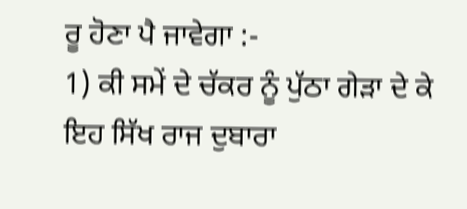ਰੂ ਹੋਣਾ ਪੈ ਜਾਵੇਗਾ :-
1) ਕੀ ਸਮੇਂ ਦੇ ਚੱਕਰ ਨੂੰ ਪੁੱਠਾ ਗੇੜਾ ਦੇ ਕੇ ਇਹ ਸਿੱਖ ਰਾਜ ਦੁਬਾਰਾ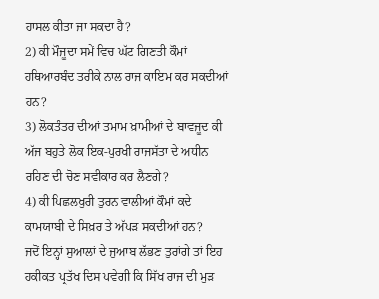ਹਾਸਲ ਕੀਤਾ ਜਾ ਸਕਦਾ ਹੈ?
2) ਕੀ ਮੌਜੂਦਾ ਸਮੇਂ ਵਿਚ ਘੱਟ ਗਿਣਤੀ ਕੌਮਾਂ ਹਥਿਆਰਬੰਦ ਤਰੀਕੇ ਨਾਲ ਰਾਜ ਕਾਇਮ ਕਰ ਸਕਦੀਆਂ ਹਨ?
3) ਲੋਕਤੰਤਰ ਦੀਆਂ ਤਮਾਮ ਖ਼ਾਮੀਆਂ ਦੇ ਬਾਵਜੂਦ ਕੀ ਅੱਜ ਬਹੁਤੇ ਲੋਕ ਇਕ-ਪੁਰਖੀ ਰਾਜਸੱਤਾ ਦੇ ਅਧੀਨ ਰਹਿਣ ਦੀ ਚੋਣ ਸਵੀਕਾਰ ਕਰ ਲੈਣਗੇ?
4) ਕੀ ਪਿਛਲਖੁਰੀ ਤੁਰਨ ਵਾਲੀਆਂ ਕੌਮਾਂ ਕਦੇ ਕਾਮਯਾਬੀ ਦੇ ਸਿਖ਼ਰ ਤੇ ਅੱਪੜ ਸਕਦੀਆਂ ਹਨ?
ਜਦੋਂ ਇਨ੍ਹਾਂ ਸੁਆਲਾਂ ਦੇ ਜੁਆਬ ਲੱਭਣ ਤੁਰਾਂਗੇ ਤਾਂ ਇਹ ਹਕੀਕਤ ਪ੍ਰਤੱਖ ਦਿਸ ਪਵੇਗੀ ਕਿ ਸਿੱਖ ਰਾਜ ਦੀ ਮੁੜ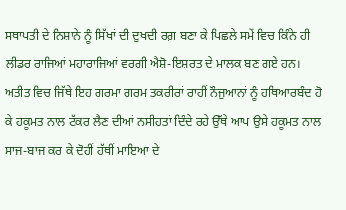ਸਥਾਪਤੀ ਦੇ ਨਿਸ਼ਾਨੇ ਨੂੰ ਸਿੱਖਾਂ ਦੀ ਦੁਖਦੀ ਰਗ਼ ਬਣਾ ਕੇ ਪਿਛਲੇ ਸਮੇਂ ਵਿਚ ਕਿੰਨੇ ਹੀ ਲੀਡਰ ਰਾਜਿਆਂ ਮਹਾਰਾਜਿਆਂ ਵਰਗੀ ਐਸ਼ੋ-ਇਸ਼ਰਤ ਦੇ ਮਾਲਕ ਬਣ ਗਏ ਹਨ। ਅਤੀਤ ਵਿਚ ਜਿੱਥੇ ਇਹ ਗਰਮਾ ਗਰਮ ਤਕਰੀਰਾਂ ਰਾਹੀਂ ਨੌਜੁਆਨਾਂ ਨੂੰ ਹਥਿਆਰਬੰਦ ਹੋ ਕੇ ਹਕੂਮਤ ਨਾਲ ਟੱਕਰ ਲੈਣ ਦੀਆਂ ਨਸੀਹਤਾਂ ਦਿੰਦੇ ਰਹੇ ਉੱਥੇ ਆਪ ਉਸੇ ਹਕੂਮਤ ਨਾਲ ਸਾਜ-ਬਾਜ ਕਰ ਕੇ ਦੋਹੀਂ ਹੱਥੀਂ ਮਾਇਆ ਦੇ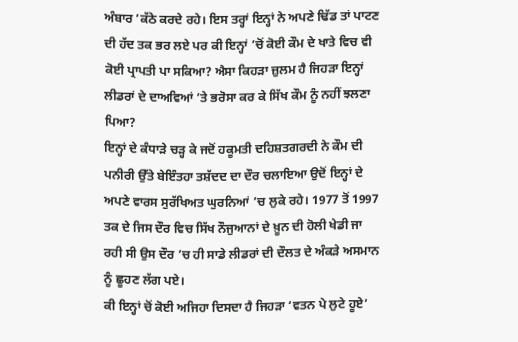ਅੰਬਾਰ ’ਕੱਠੇ ਕਰਦੇ ਰਹੇ। ਇਸ ਤਰ੍ਹਾਂ ਇਨ੍ਹਾਂ ਨੇ ਅਪਣੇ ਢਿੱਡ ਤਾਂ ਪਾਟਣ ਦੀ ਹੱਦ ਤਕ ਭਰ ਲਏ ਪਰ ਕੀ ਇਨ੍ਹਾਂ ’ਚੋਂ ਕੋਈ ਕੌਮ ਦੇ ਖਾਤੇ ਵਿਚ ਵੀ ਕੋਈ ਪ੍ਰਾਪਤੀ ਪਾ ਸਕਿਆ? ਐਸਾ ਕਿਹੜਾ ਜ਼ੁਲਮ ਹੈ ਜਿਹੜਾ ਇਨ੍ਹਾਂ ਲੀਡਰਾਂ ਦੇ ਦਾਅਵਿਆਂ ’ਤੇ ਭਰੋਸਾ ਕਰ ਕੇ ਸਿੱਖ ਕੌਮ ਨੂੰ ਨਹੀਂ ਝਲਣਾ ਪਿਆ?
ਇਨ੍ਹਾਂ ਦੇ ਕੰਧਾੜੇ ਚੜ੍ਹ ਕੇ ਜਦੋਂ ਹਕੂਮਤੀ ਦਹਿਸ਼ਤਗਰਦੀ ਨੇ ਕੌਮ ਦੀ ਪਨੀਰੀ ਉੱਤੇ ਬੇਇੰਤਹਾ ਤਸ਼ੱਦਦ ਦਾ ਦੌਰ ਚਲਾਇਆ ਉਦੋਂ ਇਨ੍ਹਾਂ ਦੇ ਅਪਣੇ ਵਾਰਸ ਸੁਰੱਖਿਅਤ ਘੁਰਨਿਆਂ ’ਚ ਲੁਕੇ ਰਹੇ। 1977 ਤੋਂ 1997 ਤਕ ਦੇ ਜਿਸ ਦੌਰ ਵਿਚ ਸਿੱਖ ਨੌਜੁਆਨਾਂ ਦੇ ਖ਼ੂਨ ਦੀ ਹੋਲੀ ਖੇਡੀ ਜਾ ਰਹੀ ਸੀ ਉਸ ਦੌਰ ’ਚ ਹੀ ਸਾਡੇ ਲੀਡਰਾਂ ਦੀ ਦੌਲਤ ਦੇ ਅੰਕੜੇ ਅਸਮਾਨ ਨੂੰ ਛੂਹਣ ਲੱਗ ਪਏ।
ਕੀ ਇਨ੍ਹਾਂ ਚੋਂ ਕੋਈ ਅਜਿਹਾ ਦਿਸਦਾ ਹੈ ਜਿਹੜਾ ‘ਵਤਨ ਪੇ ਲੁਟੇ ਹੂਏ’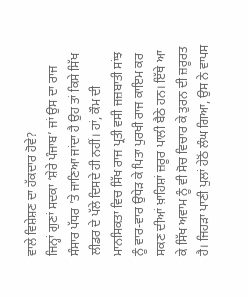ਵਾਲੇ ਵਿਸ਼ੇਸ਼ਣ ਦਾ ਹੱਕਦਾਰ ਹੋਵੇ?
ਜਿਨ੍ਹਾਂ ਗੁਣਾਂ ਸਦਕਾ ‘ਸ਼ੇਰੇ ਪੰਜਾਬ’ ਜਾਂ ਉਸ ਦਾ ਰਾਜ ਸੰਸਾਰ ਪੱਧਰ ’ਤੇ ਜਾਣਿਆ ਜਾਂਦਾ ਹੈ ਉਹ ਤਾਂ ਕਿਸੇ ਸਿੱਖ ਲੀਡਰ ਦੇ ਪੱਲੇ ਦਿਸਦੇ ਹੀ ਨਹੀਂ। ਹਾਂ, ਕੌਮ ਦੀ ਮਾਨਸਿਕਤਾ ਵਿਚ ਸਿੱਖ ਰਾਜ ਪ੍ਰਤੀ ਵਸੀ ਜਜ਼ਬਾਤੀ ਸਾਂਝ ਨੂੰ ਵਾਰ-ਵਾਰ ਉਧੇੜ ਕੇ ਪਿਤਾ ਪੁਰਖੀ ਰਾਜ ਕਾਇਮ ਕਰ ਸਕਣ ਦੀਆਂ ਖ਼ਾਹਿਸ਼ਾਂ ਜ਼ਰੂਰ ਪਾਲੀ ਬੈਠੇ ਹਨ। ਇੱਥੇ ਆ ਕੇ ਸਿੱਖ ਅਵਾਮ ਨੂੰ ਵੀ ਸੋਚ ਵਿਚਾਰ ਕੇ ਤੁਰਨ ਦੀ ਜ਼ਰੂਰਤ ਹੈ। ਜਿਹੜਾ ਪਾਣੀ ਪੁਲਾਂ ਹੇਠੋਂ ਲੰਘ ਗਿਆ, ਉਸ ਨੇ ਵਾਪਸ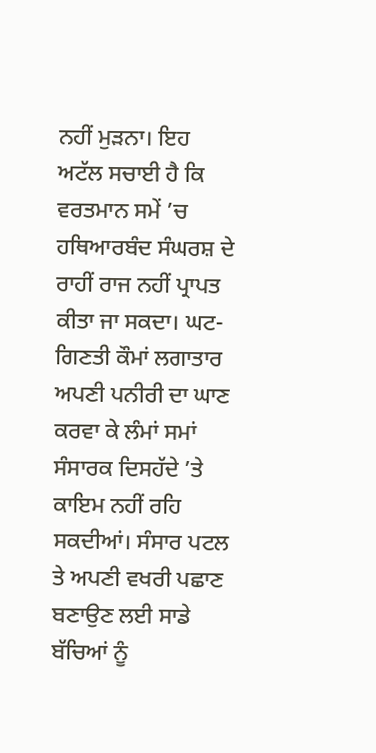ਨਹੀਂ ਮੁੜਨਾ। ਇਹ ਅਟੱਲ ਸਚਾਈ ਹੈ ਕਿ ਵਰਤਮਾਨ ਸਮੇਂ ’ਚ ਹਥਿਆਰਬੰਦ ਸੰਘਰਸ਼ ਦੇ ਰਾਹੀਂ ਰਾਜ ਨਹੀਂ ਪ੍ਰਾਪਤ ਕੀਤਾ ਜਾ ਸਕਦਾ। ਘਟ-ਗਿਣਤੀ ਕੌਮਾਂ ਲਗਾਤਾਰ ਅਪਣੀ ਪਨੀਰੀ ਦਾ ਘਾਣ ਕਰਵਾ ਕੇ ਲੰਮਾਂ ਸਮਾਂ ਸੰਸਾਰਕ ਦਿਸਹੱਦੇ ’ਤੇ ਕਾਇਮ ਨਹੀਂ ਰਹਿ ਸਕਦੀਆਂ। ਸੰਸਾਰ ਪਟਲ ਤੇ ਅਪਣੀ ਵਖਰੀ ਪਛਾਣ ਬਣਾਉਣ ਲਈ ਸਾਡੇ ਬੱਚਿਆਂ ਨੂੰ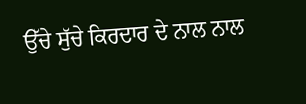ਉੱਚੇ ਸੁੱਚੇ ਕਿਰਦਾਰ ਦੇ ਨਾਲ ਨਾਲ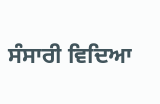ਸੰਸਾਰੀ ਵਿਦਿਆ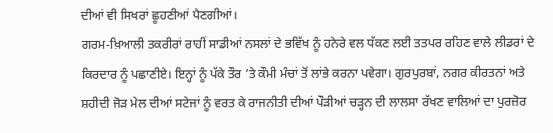ਦੀਆਂ ਵੀ ਸਿਖਰਾਂ ਛੂਹਣੀਆਂ ਪੈਣਗੀਆਂ।
ਗਰਮ-ਖ਼ਿਆਲੀ ਤਕਰੀਰਾਂ ਰਾਹੀਂ ਸਾਡੀਆਂ ਨਸਲਾਂ ਦੇ ਭਵਿੱਖ ਨੂੰ ਹਨੇਰੇ ਵਲ ਧੱਕਣ ਲਈ ਤਤਪਰ ਰਹਿਣ ਵਾਲੇ ਲੀਡਰਾਂ ਦੇ ਕਿਰਦਾਰ ਨੂੰ ਪਛਾਣੀਏ। ਇਨ੍ਹਾਂ ਨੂੰ ਪੱਕੇ ਤੌਰ ’ਤੇ ਕੌਮੀ ਮੰਚਾਂ ਤੋਂ ਲਾਂਭੇ ਕਰਨਾ ਪਵੇਗਾ। ਗੁਰਪੁਰਬਾਂ, ਨਗਰ ਕੀਰਤਨਾਂ ਅਤੇ ਸ਼ਹੀਦੀ ਜੋੜ ਮੇਲ ਦੀਆਂ ਸਟੇਜਾਂ ਨੂੰ ਵਰਤ ਕੇ ਰਾਜਨੀਤੀ ਦੀਆਂ ਪੌੜੀਆਂ ਚੜ੍ਹਨ ਦੀ ਲਾਲਸਾ ਰੱਖਣ ਵਾਲਿਆਂ ਦਾ ਪੁਰਜ਼ੋਰ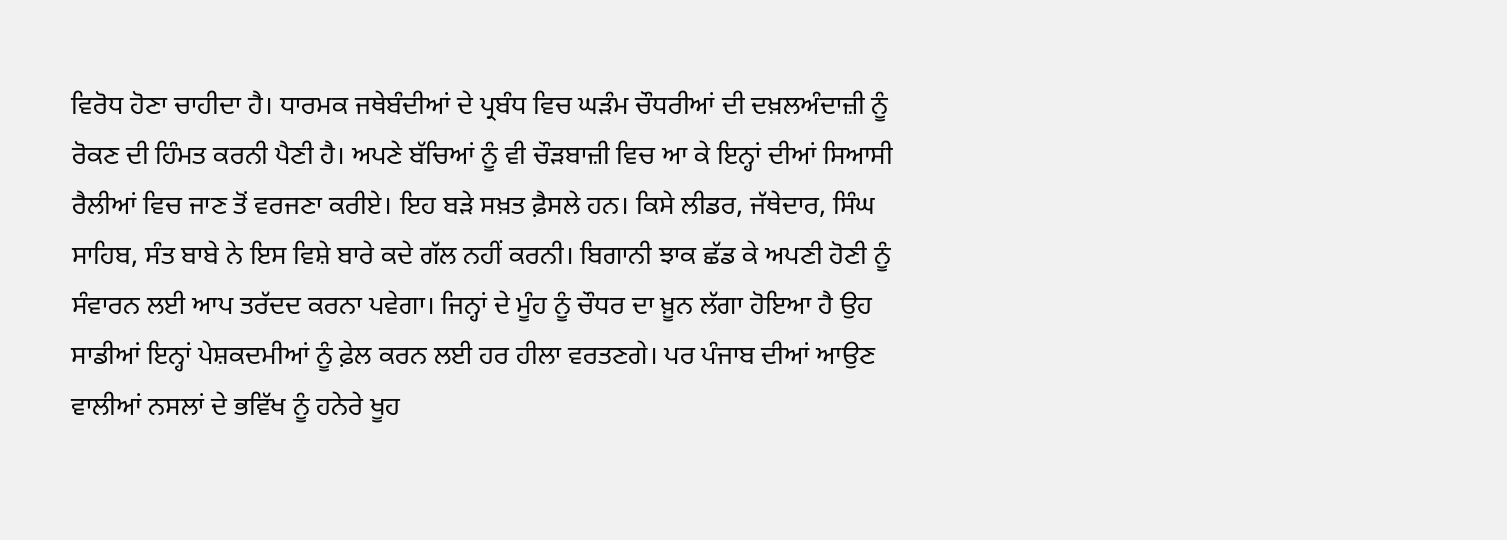ਵਿਰੋਧ ਹੋਣਾ ਚਾਹੀਦਾ ਹੈ। ਧਾਰਮਕ ਜਥੇਬੰਦੀਆਂ ਦੇ ਪ੍ਰਬੰਧ ਵਿਚ ਘੜੰਮ ਚੌਧਰੀਆਂ ਦੀ ਦਖ਼ਲਅੰਦਾਜ਼ੀ ਨੂੰ ਰੋਕਣ ਦੀ ਹਿੰਮਤ ਕਰਨੀ ਪੈਣੀ ਹੈ। ਅਪਣੇ ਬੱਚਿਆਂ ਨੂੰ ਵੀ ਚੌੜਬਾਜ਼ੀ ਵਿਚ ਆ ਕੇ ਇਨ੍ਹਾਂ ਦੀਆਂ ਸਿਆਸੀ ਰੈਲੀਆਂ ਵਿਚ ਜਾਣ ਤੋਂ ਵਰਜਣਾ ਕਰੀਏ। ਇਹ ਬੜੇ ਸਖ਼ਤ ਫ਼ੈਸਲੇ ਹਨ। ਕਿਸੇ ਲੀਡਰ, ਜੱਥੇਦਾਰ, ਸਿੰਘ ਸਾਹਿਬ, ਸੰਤ ਬਾਬੇ ਨੇ ਇਸ ਵਿਸ਼ੇ ਬਾਰੇ ਕਦੇ ਗੱਲ ਨਹੀਂ ਕਰਨੀ। ਬਿਗਾਨੀ ਝਾਕ ਛੱਡ ਕੇ ਅਪਣੀ ਹੋਣੀ ਨੂੰ ਸੰਵਾਰਨ ਲਈ ਆਪ ਤਰੱਦਦ ਕਰਨਾ ਪਵੇਗਾ। ਜਿਨ੍ਹਾਂ ਦੇ ਮੂੰਹ ਨੂੰ ਚੌਧਰ ਦਾ ਖ਼ੂਨ ਲੱਗਾ ਹੋਇਆ ਹੈ ਉਹ ਸਾਡੀਆਂ ਇਨ੍ਹਾਂ ਪੇਸ਼ਕਦਮੀਆਂ ਨੂੰ ਫ਼ੇਲ ਕਰਨ ਲਈ ਹਰ ਹੀਲਾ ਵਰਤਣਗੇ। ਪਰ ਪੰਜਾਬ ਦੀਆਂ ਆਉਣ ਵਾਲੀਆਂ ਨਸਲਾਂ ਦੇ ਭਵਿੱਖ ਨੂੰ ਹਨੇਰੇ ਖੂਹ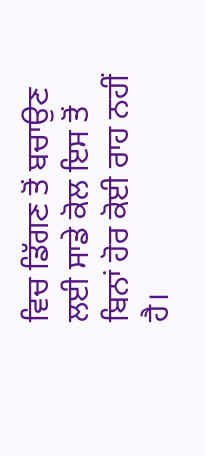ਵਿਚ ਡਿੱਗਣ ਤੋਂ ਬਚਾਉਣ ਲਈ ਸਾਡੇ ਕੋਲ ਇਸ ਤੋਂ ਬਿਨਾਂ ਹੋਰ ਕੋਈ ਰਾਹ ਨਹੀਂ ਹੈ।